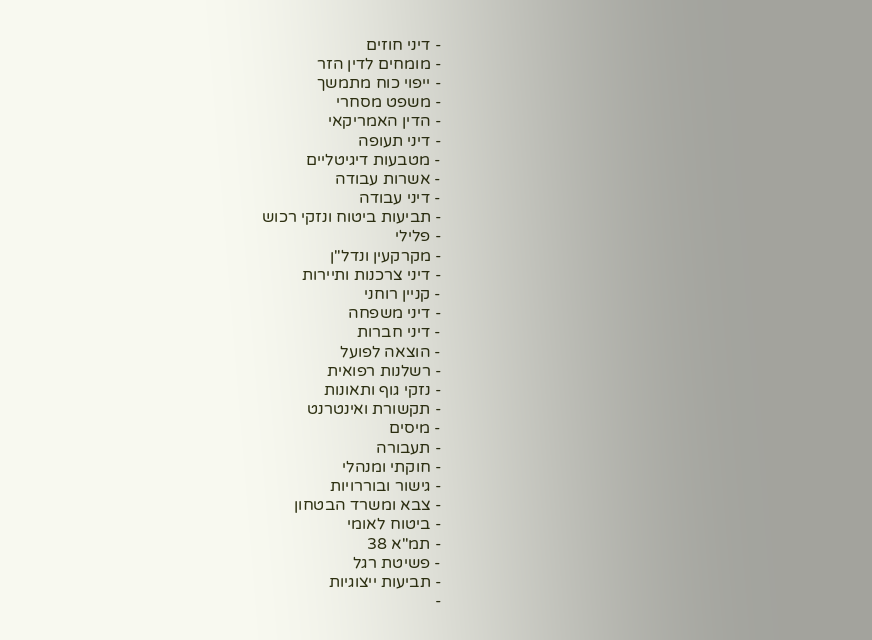- דיני חוזים
- מומחים לדין הזר
- ייפוי כוח מתמשך
- משפט מסחרי
- הדין האמריקאי
- דיני תעופה
- מטבעות דיגיטליים
- אשרות עבודה
- דיני עבודה
- תביעות ביטוח ונזקי רכוש
- פלילי
- מקרקעין ונדל"ן
- דיני צרכנות ותיירות
- קניין רוחני
- דיני משפחה
- דיני חברות
- הוצאה לפועל
- רשלנות רפואית
- נזקי גוף ותאונות
- תקשורת ואינטרנט
- מיסים
- תעבורה
- חוקתי ומנהלי
- גישור ובוררויות
- צבא ומשרד הבטחון
- ביטוח לאומי
- תמ"א 38
- פשיטת רגל
- תביעות ייצוגיות
-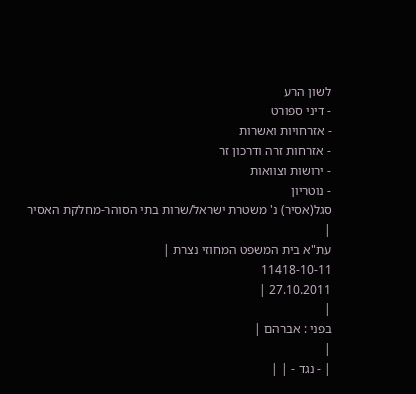לשון הרע
- דיני ספורט
- אזרחויות ואשרות
- אזרחות זרה ודרכון זר
- ירושות וצוואות
- נוטריון
סגל(אסיר) נ' משטרת ישראל/שרות בתי הסוהר-מחלקת האסיר
|
עת"א בית המשפט המחוזי נצרת |
11418-10-11
27.10.2011 |
|
בפני : אברהם |
|
| - נגד - | |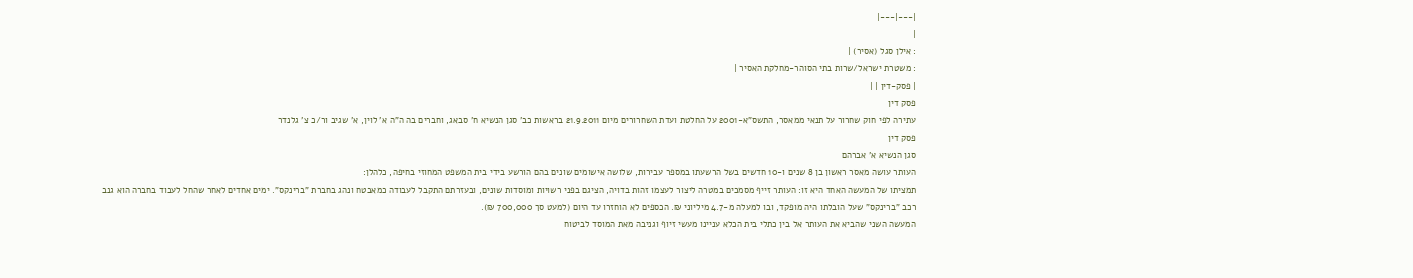|---|---|
|
: אילן סגל (אסיר) |
: משטרת ישראל/שרות בתי הסוהר-מחלקת האסיר |
| פסק-דין | |
פסק דין
עתירה לפי חוק שחרור על תנאי ממאסר, התשס"א-2001 על החלטת ועדת השחרורים מיום 21.9.2011 בראשות כב' סגן הנשיא ח' סבאג, וחברים בה ה"ה א' לוין, א' שגיב ור/כ צ' גלנדר
פסק דין
סגן הנשיא א' אברהם
העותר עושה מאסר ראשון בן 8 שנים ו-10 חדשים בשל הרשעתו במספר עבירות, שלושה אישומים שונים בהם הורשע בידי בית המשפט המחוזי בחיפה, כלהלן:
תמציתו של המעשה האחד היא זו: העותר זייף מסמכים במטרה ליצור לעצמו זהות בדויה, הציגם בפני רשויות ומוסדות שונים, ובעזרתם התקבל לעבודה כמאבטח ונהג בחברת "ברינקס". ימים אחדים לאחר שהחל לעבוד בחברה הוא גנב רכב "ברינקס" שעל הובלתו היה מופקד, ובו למעלה מ-4.7 מיליוני ₪. הכספים לא הוחזרו עד היום (למעט סך 700,000 ₪).
המעשה השני שהביא את העותר אל בין כתלי בית הכלא עניינו מעשי זיוף וגניבה מאת המוסד לביטוח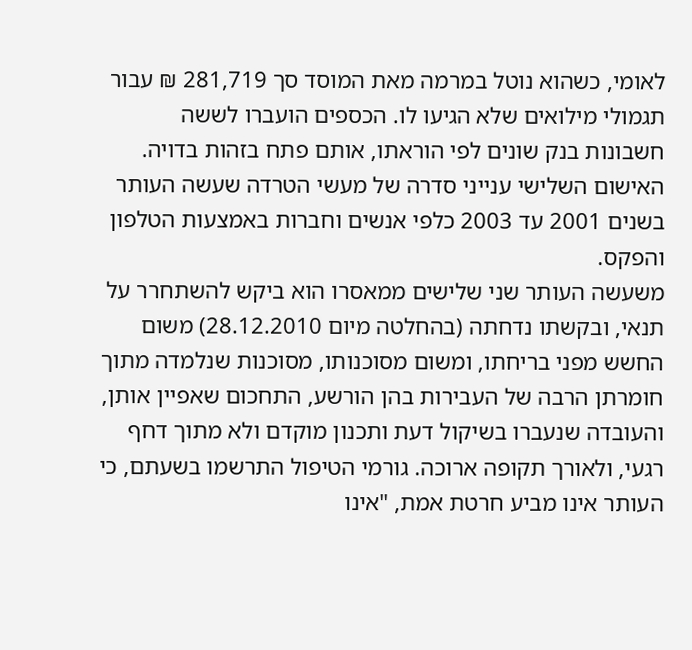לאומי, כשהוא נוטל במרמה מאת המוסד סך 281,719 ₪ עבור תגמולי מילואים שלא הגיעו לו. הכספים הועברו לששה חשבונות בנק שונים לפי הוראתו, אותם פתח בזהות בדויה.
האישום השלישי ענייני סדרה של מעשי הטרדה שעשה העותר בשנים 2001 עד 2003 כלפי אנשים וחברות באמצעות הטלפון והפקס.
משעשה העותר שני שלישים ממאסרו הוא ביקש להשתחרר על תנאי, ובקשתו נדחתה (בהחלטה מיום 28.12.2010) משום החשש מפני בריחתו, ומשום מסוכנותו, מסוכנות שנלמדה מתוך חומרתן הרבה של העבירות בהן הורשע, התחכום שאפיין אותן, והעובדה שנעברו בשיקול דעת ותכנון מוקדם ולא מתוך דחף רגעי, ולאורך תקופה ארוכה. גורמי הטיפול התרשמו בשעתם, כי העותר אינו מביע חרטת אמת, "אינו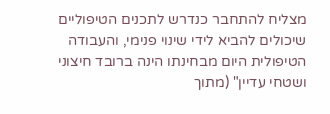מצליח להתחבר כנדרש לתכנים הטיפוליים שיכולים להביא לידי שינוי פנימי, והעבודה הטיפולית היום מבחינתו הינה ברובד חיצוני ושטחי עדיין" (מתוך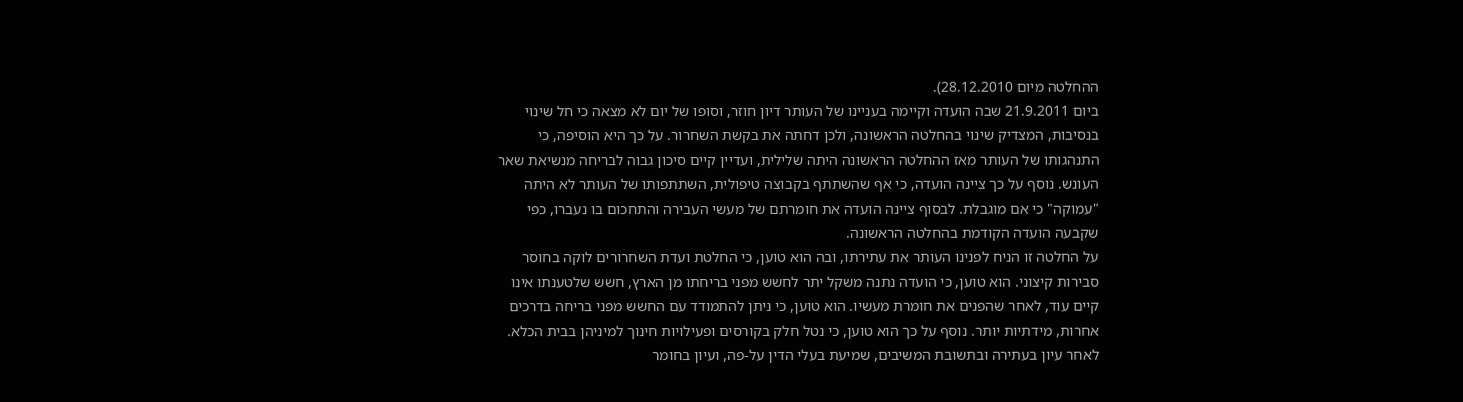ההחלטה מיום 28.12.2010).
ביום 21.9.2011 שבה הועדה וקיימה בעניינו של העותר דיון חוזר, וסופו של יום לא מצאה כי חל שינוי בנסיבות, המצדיק שינוי בהחלטה הראשונה, ולכן דחתה את בקשת השחרור. על כך היא הוסיפה, כי התנהגותו של העותר מאז ההחלטה הראשונה היתה שלילית, ועדיין קיים סיכון גבוה לבריחה מנשיאת שאר העונש. נוסף על כך ציינה הועדה, כי אף שהשתתף בקבוצה טיפולית, השתתפותו של העותר לא היתה "עמוקה" כי אם מוגבלת. לבסוף ציינה הועדה את חומרתם של מעשי העבירה והתחכום בו נעברו, כפי שקבעה הועדה הקודמת בהחלטה הראשונה.
על החלטה זו הניח לפנינו העותר את עתירתו, ובה הוא טוען, כי החלטת ועדת השחרורים לוקה בחוסר סבירות קיצוני. הוא טוען, כי הועדה נתנה משקל יתר לחשש מפני בריחתו מן הארץ, חשש שלטענתו אינו קיים עוד, לאחר שהפנים את חומרת מעשיו. הוא טוען, כי ניתן להתמודד עם החשש מפני בריחה בדרכים אחרות, מידתיות יותר. נוסף על כך הוא טוען, כי נטל חלק בקורסים ופעילויות חינוך למיניהן בבית הכלא.
לאחר עיון בעתירה ובתשובת המשיבים, שמיעת בעלי הדין על-פה, ועיון בחומר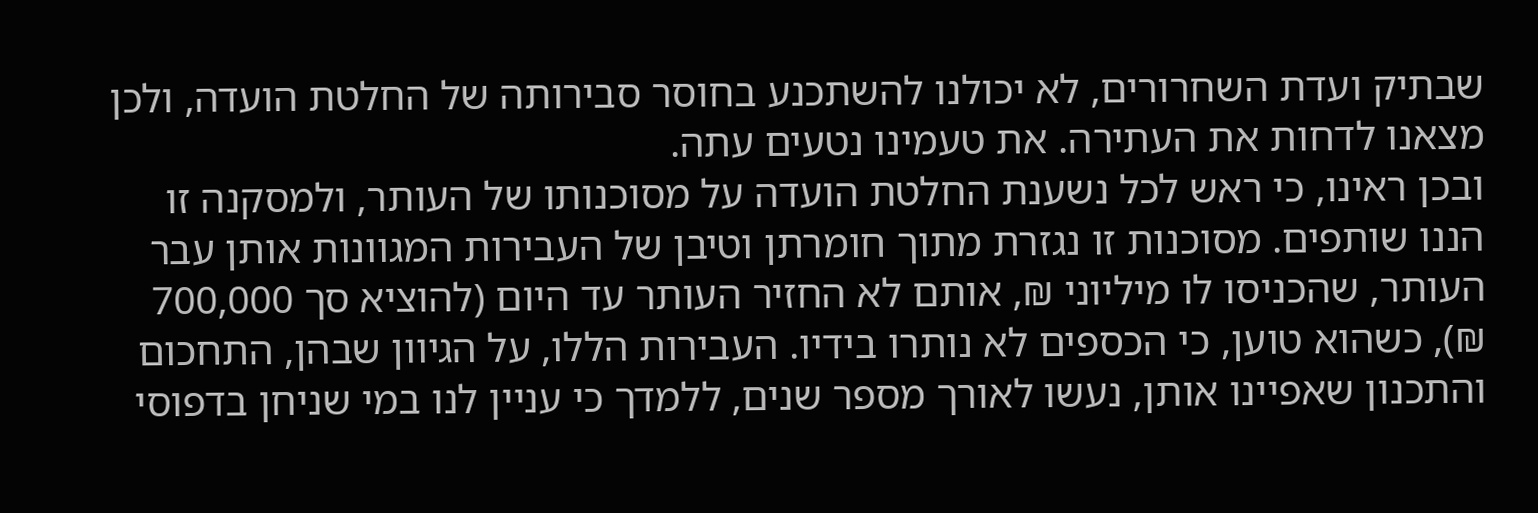שבתיק ועדת השחרורים, לא יכולנו להשתכנע בחוסר סבירותה של החלטת הועדה, ולכן מצאנו לדחות את העתירה. את טעמינו נטעים עתה.
ובכן ראינו, כי ראש לכל נשענת החלטת הועדה על מסוכנותו של העותר, ולמסקנה זו הננו שותפים. מסוכנות זו נגזרת מתוך חומרתן וטיבן של העבירות המגוונות אותן עבר העותר, שהכניסו לו מיליוני ₪, אותם לא החזיר העותר עד היום (להוציא סך 700,000 ₪), כשהוא טוען, כי הכספים לא נותרו בידיו. העבירות הללו, על הגיוון שבהן, התחכום והתכנון שאפיינו אותן, נעשו לאורך מספר שנים, ללמדך כי עניין לנו במי שניחן בדפוסי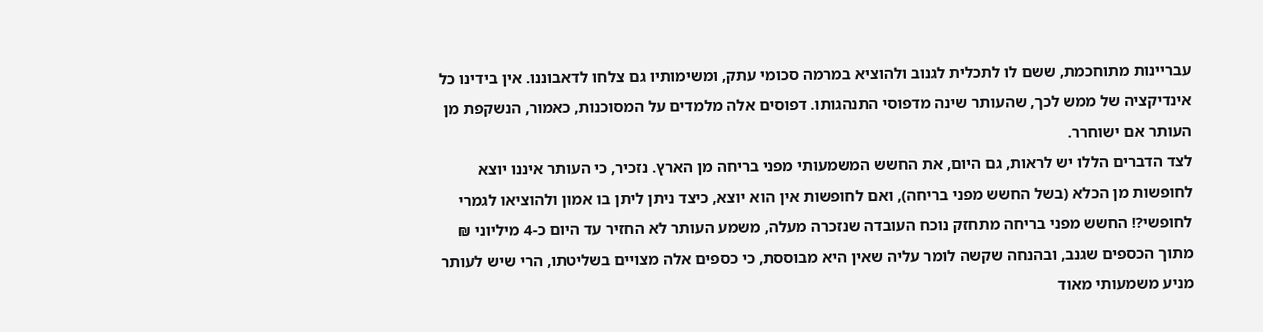עבריינות מתוחכמת, ששם לו לתכלית לגנוב ולהוציא במרמה סכומי עתק, ומשימותיו גם צלחו לדאבוננו. אין בידינו כל אינדיקציה של ממש לכך, שהעותר שינה מדפוסי התנהגותו. דפוסים אלה מלמדים על המסוכנות, כאמור, הנשקפת מן העותר אם ישוחרר.
לצד הדברים הללו יש לראות, גם היום, את החשש המשמעותי מפני בריחה מן הארץ. נזכיר, כי העותר איננו יוצא לחופשות מן הכלא (בשל החשש מפני בריחה), ואם לחופשות אין הוא יוצא, כיצד ניתן ליתן בו אמון ולהוציאו לגמרי לחופשי?! החשש מפני בריחה מתחזק נוכח העובדה שנזכרה מעלה, משמע העותר לא החזיר עד היום כ-4 מיליוני ₪ מתוך הכספים שגנב, ובהנחה שקשה לומר עליה שאין היא מבוססת, כי כספים אלה מצויים בשליטתו, הרי שיש לעותר מניע משמעותי מאוד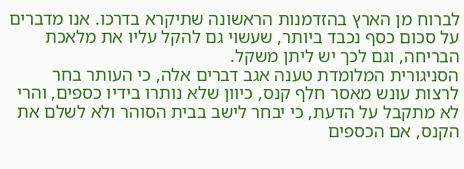לברוח מן הארץ בהזדמנות הראשונה שתיקרא בדרכו. אנו מדברים על סכום כסף נכבד ביותר, שעשוי גם להקל עליו את מלאכת הבריחה, וגם לכך יש ליתן משקל.
הסניגורית המלומדת טענה אגב דברים אלה, כי העותר בחר לרצות עונש מאסר חלף קנס, כיוון שלא נותרו בידיו כספים, והרי לא מתקבל על הדעת, כי יבחר לישב בבית הסוהר ולא לשלם את הקנס, אם הכספים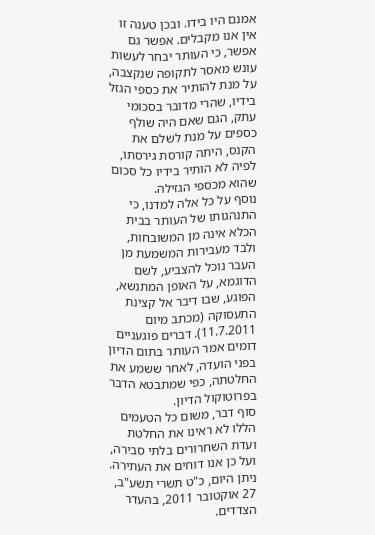אמנם היו בידו. ובכן טענה זו אין אנו מקבלים. אפשר גם אפשר, כי העותר יבחר לעשות עונש מאסר לתקופה שנקצבה, על מנת להותיר את כספי הגזל בידיו, שהרי מדובר בסכומי עתק, הגם שאם היה שולף כספים על מנת לשלם את הקנס, היתה קורסת גירסתו, לפיה לא הותיר בידיו כל סכום שהוא מכספי הגזילה.
נוסף על כל אלה למדנו, כי התנהגותו של העותר בבית הכלא אינה מן המשובחות, ולבד מעבירות המשמעת מן העבר נוכל להצביע, לשם הדוגמא, על האופן המתנשא, הפוגע, שבו דיבר אל קצינת התעסוקה (מכתב מיום 11.7.2011). דברים פוגעניים דומים אמר העותר בתום הדיון בפני הועדה, לאחר ששמע את החלטתה, כפי שמתבטא הדבר בפרוטוקול הדיון.
סוף דבר, משום כל הטעמים הללו לא ראינו את החלטת ועדת השחרורים בלתי סבירה, ועל כן אנו דוחים את העתירה.
ניתן היום, כ"ט תשרי תשע"ב, 27 אוקטובר 2011, בהעדר הצדדים.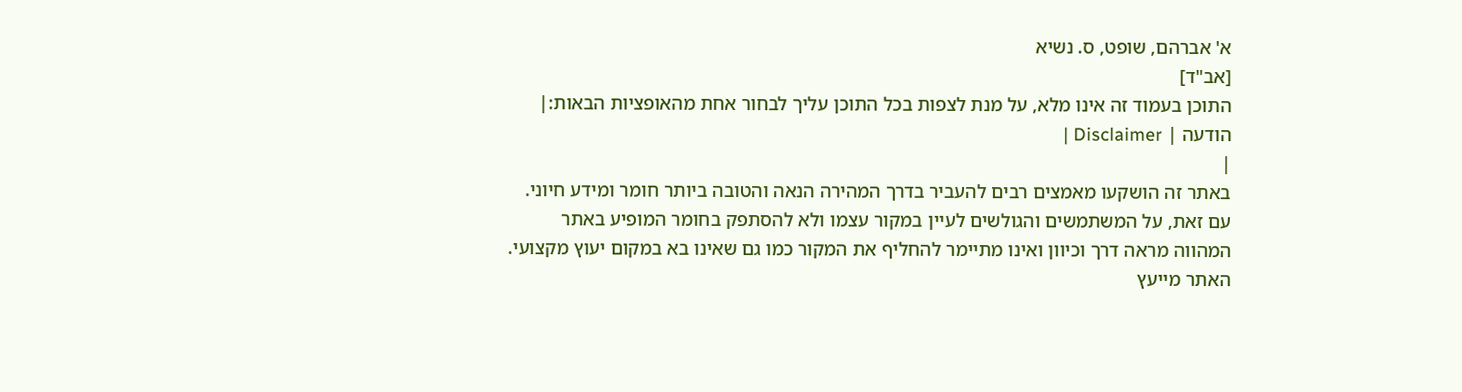א' אברהם, שופט, ס. נשיא
[אב"ד]
התוכן בעמוד זה אינו מלא, על מנת לצפות בכל התוכן עליך לבחור אחת מהאופציות הבאות:| הודעה | Disclaimer |
|
באתר זה הושקעו מאמצים רבים להעביר בדרך המהירה הנאה והטובה ביותר חומר ומידע חיוני. עם זאת, על המשתמשים והגולשים לעיין במקור עצמו ולא להסתפק בחומר המופיע באתר המהווה מראה דרך וכיוון ואינו מתיימר להחליף את המקור כמו גם שאינו בא במקום יעוץ מקצועי. האתר מייעץ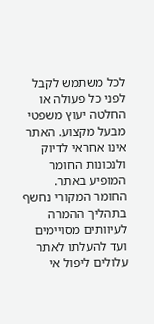לכל משתמש לקבל לפני כל פעולה או החלטה יעוץ משפטי מבעל מקצוע. האתר אינו אחראי לדיוק ולנכונות החומר המופיע באתר. החומר המקורי נחשף בתהליך ההמרה לעיוותים מסויימים ועד להעלתו לאתר עלולים ליפול אי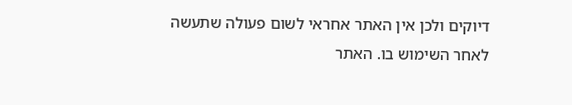דיוקים ולכן אין האתר אחראי לשום פעולה שתעשה לאחר השימוש בו. האתר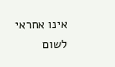אינו אחראי לשום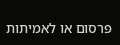פרסום או לאמיתות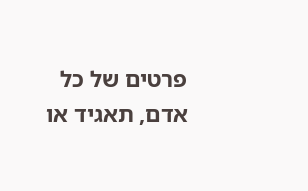פרטים של כל אדם, תאגיד או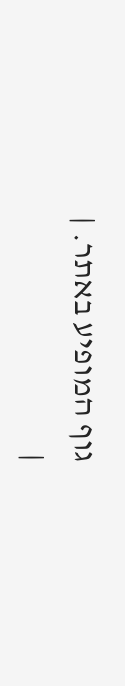גוף המופיע באתר. |
|